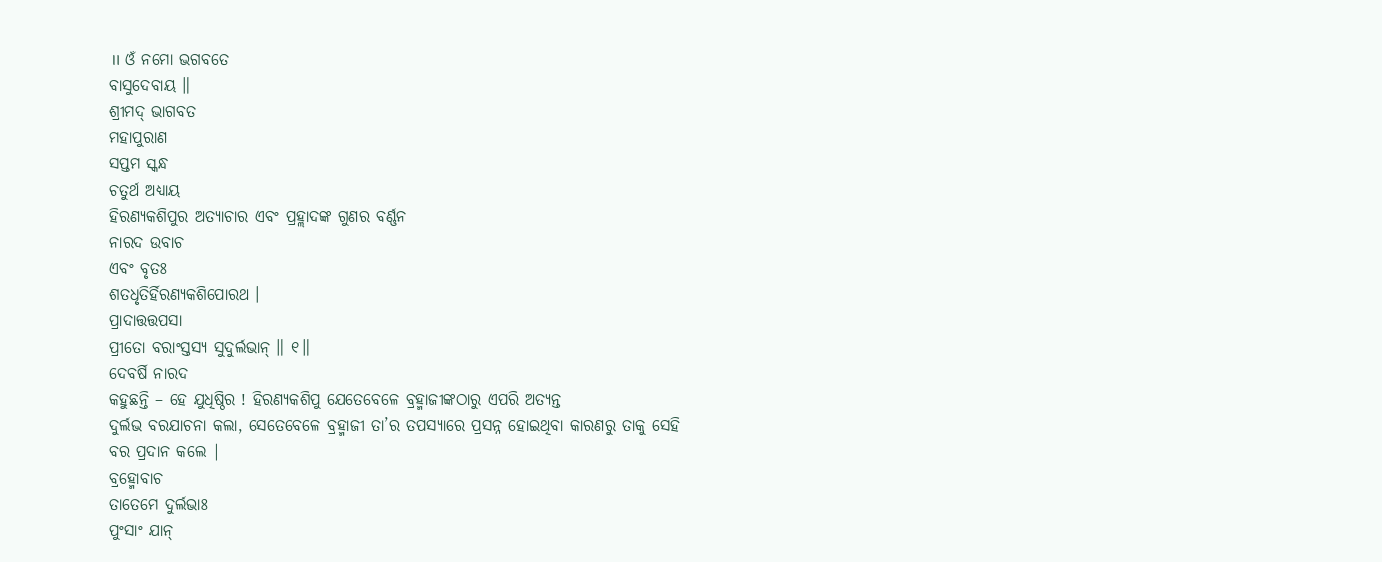॥ ଓଁ ନମୋ ଭଗବତେ
ବାସୁଦେବାୟ ॥
ଶ୍ରୀମଦ୍ ଭାଗବତ
ମହାପୁରାଣ
ସପ୍ତମ ସ୍କନ୍ଧ
ଚତୁର୍ଥ ଅଧ୍ୟାୟ
ହିରଣ୍ୟକଶିପୁର ଅତ୍ୟାଚାର ଏବଂ ପ୍ରହ୍ଲାଦଙ୍କ ଗୁଣର ବର୍ଣ୍ଣନ
ନାରଦ ଉବାଚ
ଏବଂ ବୃତଃ
ଶତଧୃତିର୍ହିରଣ୍ୟକଶିପୋରଥ ।
ପ୍ରାଦାତ୍ତତ୍ତପସା
ପ୍ରୀତୋ ବରାଂସ୍ତସ୍ୟ ସୁଦୁର୍ଲଭାନ୍ ॥ ୧॥
ଦେବର୍ଷି ନାରଦ
କହୁଛନ୍ତି – ହେ ଯୁଧିଷ୍ଠିର ! ହିରଣ୍ୟକଶିପୁ ଯେତେବେଳେ ବ୍ରହ୍ମାଜୀଙ୍କଠାରୁ ଏପରି ଅତ୍ୟନ୍ତ
ଦୁର୍ଲଭ ବରଯାଚନା କଲା, ସେତେବେଳେ ବ୍ରହ୍ମାଜୀ ତା’ର ତପସ୍ୟାରେ ପ୍ରସନ୍ନ ହୋଇଥିବା କାରଣରୁ ତାକୁ ସେହି
ବର ପ୍ରଦାନ କଲେ |
ବ୍ରହ୍ମୋବାଚ
ତାତେମେ ଦୁର୍ଲଭାଃ
ପୁଂସାଂ ଯାନ୍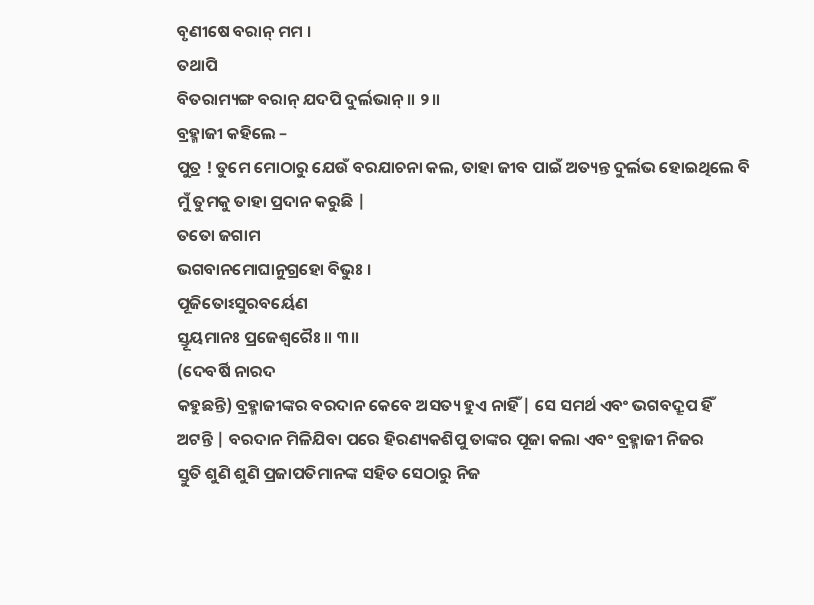ବୃଣୀଷେ ବରାନ୍ ମମ ।
ତଥାପି
ବିତରାମ୍ୟଙ୍ଗ ବରାନ୍ ଯଦପି ଦୁର୍ଲଭାନ୍ ॥ ୨॥
ବ୍ରହ୍ମାଜୀ କହିଲେ –
ପୁତ୍ର ! ତୁମେ ମୋଠାରୁ ଯେଉଁ ବରଯାଚନା କଲ, ତାହା ଜୀବ ପାଇଁ ଅତ୍ୟନ୍ତ ଦୁର୍ଲଭ ହୋଇଥିଲେ ବି
ମୁଁ ତୁମକୁ ତାହା ପ୍ରଦାନ କରୁଛି |
ତତୋ ଜଗାମ
ଭଗବାନମୋଘାନୁଗ୍ରହୋ ବିଭୁଃ ।
ପୂଜିତୋଽସୁରବର୍ୟେଣ
ସ୍ତୂୟମାନଃ ପ୍ରଜେଶ୍ୱରୈଃ ॥ ୩॥
(ଦେବର୍ଷି ନାରଦ
କହୁଛନ୍ତି) ବ୍ରହ୍ମାଜୀଙ୍କର ବରଦାନ କେବେ ଅସତ୍ୟ ହୁଏ ନାହିଁ | ସେ ସମର୍ଥ ଏବଂ ଭଗବଦ୍ରୂପ ହିଁ
ଅଟନ୍ତି | ବରଦାନ ମିଳିଯିବା ପରେ ହିରଣ୍ୟକଶିପୁ ତାଙ୍କର ପୂଜା କଲା ଏବଂ ବ୍ରହ୍ମାଜୀ ନିଜର
ସ୍ତୁତି ଶୁଣି ଶୁଣି ପ୍ରଜାପତିମାନଙ୍କ ସହିତ ସେଠାରୁ ନିଜ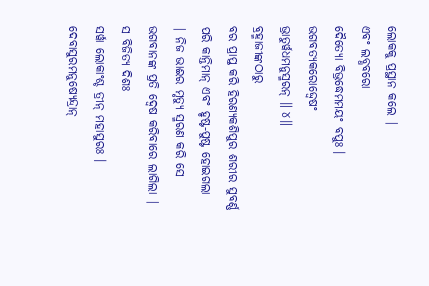ଲୋକକୁ ପ୍ରସ୍ଥାନ କଲେ |
ଏବଂ ଲବ୍ଧବରୋ
ଦୈତ୍ୟୋ ବିଭ୍ରଦ୍ଧେମମୟଂ ବପୁଃ ।
ଭଗବତ୍ୟକରୋଦ୍ଦ୍ୱେଷଂ
ଭ୍ରାତୁର୍ୱଧମନୁସ୍ମରନ୍ ॥ ୪॥
ବ୍ରହ୍ମାଜୀଙ୍କଠାରୁ
ବର ପ୍ରାପ୍ତ କରି ହିରଣ୍ୟକଶିପୁର ଶରୀର ସୁବର୍ଣ୍ଣ ପରି କାନ୍ତିମାନ୍ ଏବଂ ହୃଷ୍ଟ-ପୁଷ୍ଟ ହୋଇଗଲା
| ନିଜ ଭାଈର ମୃତ୍ୟୁ ସ୍ମରଣ କରି ସେ ଭଗବାନଙ୍କ ପ୍ରତି ଦ୍ବେଷ କରିବାରେ ଲାଗିଲା |
ସ ବିଜିତ୍ୟ ଦିଶଃ
ସର୍ୱା ଲୋକାଂଶ୍ଚ ତ୍ରୀନ୍ ମହାସୁରଃ ।
ଦେବାସୁରମନୁଷ୍ୟେନ୍ଦ୍ରାନ୍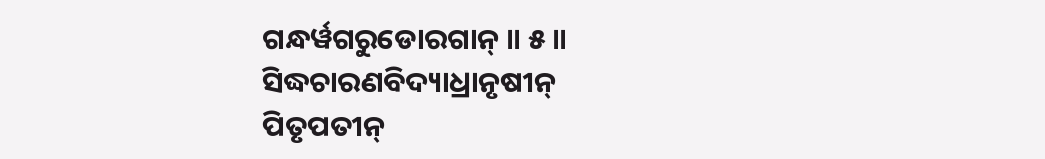ଗନ୍ଧର୍ୱଗରୁଡୋରଗାନ୍ ॥ ୫॥
ସିଦ୍ଧଚାରଣବିଦ୍ୟାଧ୍ରାନୃଷୀନ୍
ପିତୃପତୀନ୍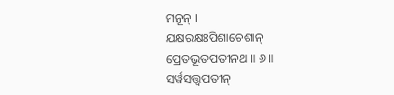ମନୂନ୍ ।
ଯକ୍ଷରକ୍ଷଃପିଶାଚେଶାନ୍
ପ୍ରେତଭୂତପତୀନଥ ॥ ୬॥
ସର୍ୱସତ୍ତ୍ୱପତୀନ୍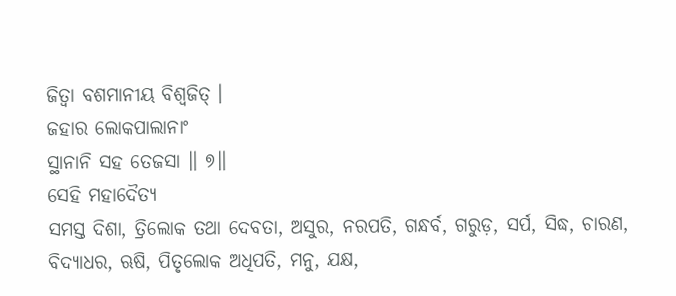ଜିତ୍ୱା ବଶମାନୀୟ ବିଶ୍ୱଜିତ୍ ।
ଜହାର ଲୋକପାଲାନାଂ
ସ୍ଥାନାନି ସହ ତେଜସା ॥ ୭॥
ସେହି ମହାଦୈତ୍ୟ
ସମସ୍ତ ଦିଶା, ତ୍ରିଲୋକ ତଥା ଦେବତା, ଅସୁର, ନରପତି, ଗନ୍ଧର୍ବ, ଗରୁଡ଼, ସର୍ପ, ସିଦ୍ଧ, ଚାରଣ, ବିଦ୍ୟାଧର, ଋଷି, ପିତୃଲୋକ ଅଧିପତି, ମନୁ, ଯକ୍ଷ,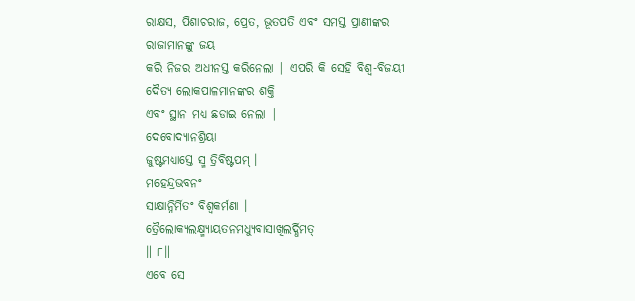ରାକ୍ଷସ, ପିଶାଚରାଜ, ପ୍ରେତ, ଭୂତପତି ଏବଂ ସମସ୍ତ ପ୍ରାଣୀଙ୍କର ରାଜାମାନଙ୍କୁ ଜୟ
କରି ନିଜର ଅଧୀନସ୍ତ କରିନେଲା | ଏପରି କି ସେହି ବିଶ୍ବ-ବିଜୟୀ ଦୈତ୍ୟ ଲୋକପାଳମାନଙ୍କର ଶକ୍ତି
ଏବଂ ସ୍ଥାନ ମଧ୍ୟ ଛଡାଇ ନେଲା |
ଦେବୋଦ୍ୟାନଶ୍ରିୟା
ଜୁଷ୍ଟମଧ୍ୟାସ୍ତେ ସ୍ମ ତ୍ରିବିଷ୍ଟପମ୍ ।
ମହେନ୍ଦ୍ରଭବନଂ
ସାକ୍ଷାନ୍ନିର୍ମିତଂ ବିଶ୍ୱକର୍ମଣା ।
ତ୍ରୈଲୋକ୍ୟଲକ୍ଷ୍ମ୍ୟାୟତନମଧ୍ୟୁବାସାଖିଲର୍ଦ୍ଧିମତ୍
॥ ୮॥
ଏବେ ସେ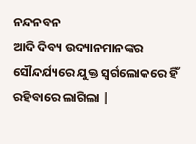ନନ୍ଦନବନ
ଆଦି ଦିବ୍ୟ ଉଦ୍ୟାନମାନଙ୍କର ସୌନ୍ଦର୍ଯ୍ୟରେ ଯୁକ୍ତ ସ୍ବର୍ଗଲୋକରେ ହିଁ ରହିବାରେ ଲାଗିଲା |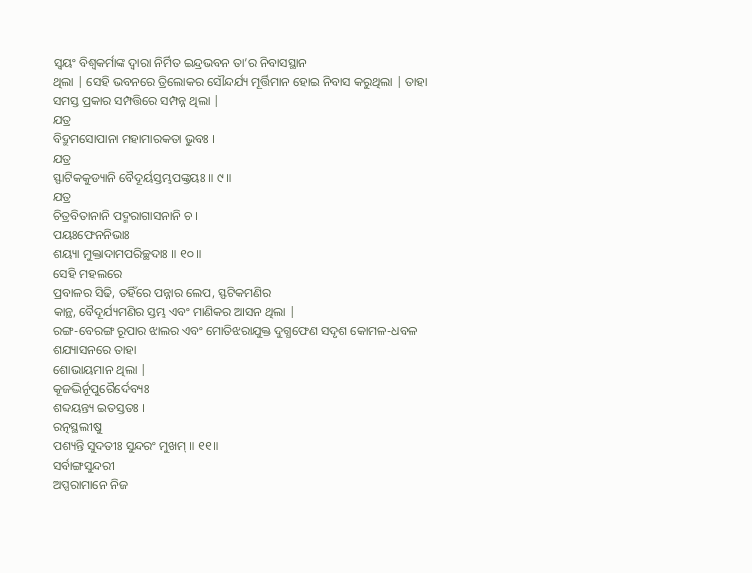ସ୍ବୟଂ ବିଶ୍ବକର୍ମାଙ୍କ ଦ୍ବାରା ନିର୍ମିତ ଇନ୍ଦ୍ରଭବନ ତା’ର ନିବାସସ୍ଥାନ
ଥିଲା | ସେହି ଭବନରେ ତ୍ରିଲୋକର ସୌନ୍ଦର୍ଯ୍ୟ ମୂର୍ତ୍ତିମାନ ହୋଇ ନିବାସ କରୁଥିଲା | ତାହା
ସମସ୍ତ ପ୍ରକାର ସମ୍ପତ୍ତିରେ ସମ୍ପନ୍ନ ଥିଲା |
ଯତ୍ର
ବିଦ୍ରୁମସୋପାନା ମହାମାରକତା ଭୁବଃ ।
ଯତ୍ର
ସ୍ଫାଟିକକୁଡ୍ୟାନି ବୈଦୂର୍ୟସ୍ତମ୍ଭପଙ୍କ୍ତୟଃ ॥ ୯॥
ଯତ୍ର
ଚିତ୍ରବିତାନାନି ପଦ୍ମରାଗାସନାନି ଚ ।
ପୟଃଫେନନିଭାଃ
ଶୟ୍ୟା ମୁକ୍ତାଦାମପରିଚ୍ଛଦାଃ ॥ ୧୦॥
ସେହି ମହଲରେ
ପ୍ରବାଳର ସିଢି, ତହିଁରେ ପନ୍ନାର ଲେପ, ସ୍ଫଟିକମଣିର
କାନ୍ଥ, ବୈଦୂର୍ଯ୍ୟମଣିର ସ୍ତମ୍ଭ ଏବଂ ମାଣିକର ଆସନ ଥିଲା |
ରଙ୍ଗ-ବେରଙ୍ଗ ରୂପାର ଝାଲର ଏବଂ ମୋତିଝରାଯୁକ୍ତ ଦୁଗ୍ଧଫେଣ ସଦୃଶ କୋମଳ-ଧବଳ ଶଯ୍ୟାସନରେ ତାହା
ଶୋଭାୟମାନ ଥିଲା |
କୂଜଦ୍ଭିର୍ନୂପୁରୈର୍ଦେବ୍ୟଃ
ଶବ୍ଦୟନ୍ତ୍ୟ ଇତସ୍ତତଃ ।
ରତ୍ନସ୍ଥଲୀଷୁ
ପଶ୍ୟନ୍ତି ସୁଦତୀଃ ସୁନ୍ଦରଂ ମୁଖମ୍ ॥ ୧୧॥
ସର୍ବାଙ୍ଗସୁନ୍ଦରୀ
ଅପ୍ସରାମାନେ ନିଜ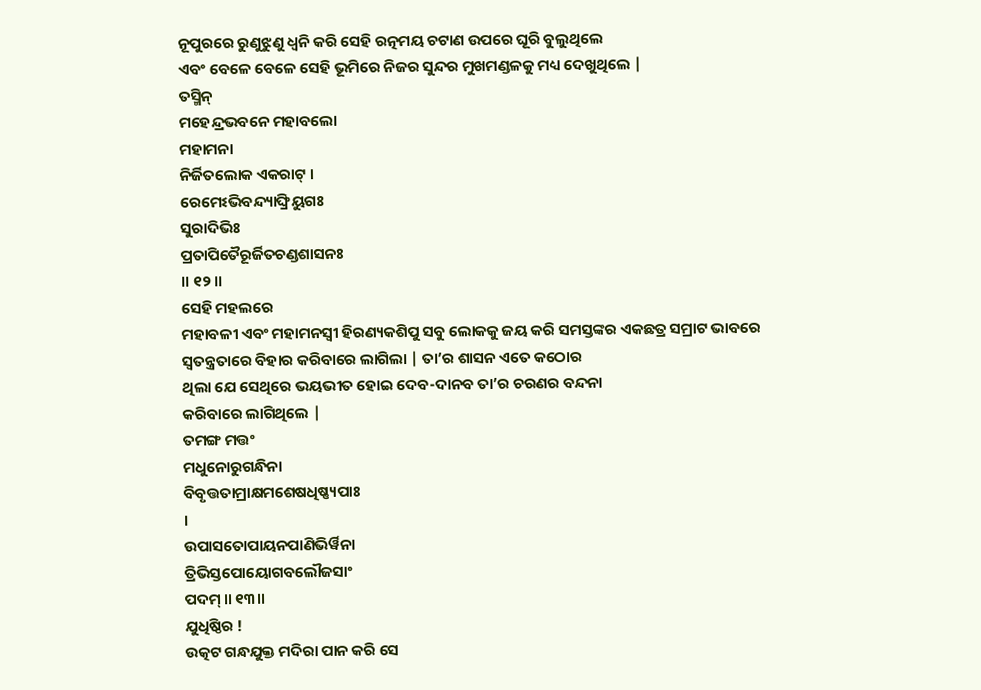ନୂପୁରରେ ରୁଣୁଝୁଣୁ ଧ୍ବନି କରି ସେହି ରତ୍ନମୟ ଚଟାଣ ଉପରେ ଘୂରି ବୁଲୁଥିଲେ
ଏବଂ ବେଳେ ବେଳେ ସେହି ଭୂମିରେ ନିଜର ସୁନ୍ଦର ମୁଖମଣ୍ଡଳକୁ ମଧ୍ୟ ଦେଖୁଥିଲେ |
ତସ୍ମିନ୍
ମହେନ୍ଦ୍ରଭବନେ ମହାବଲୋ
ମହାମନା
ନିର୍ଜିତଲୋକ ଏକରାଟ୍ ।
ରେମେଽଭିବନ୍ଦ୍ୟାଙ୍ଘ୍ରିୟୁଗଃ
ସୁରାଦିଭିଃ
ପ୍ରତାପିତୈରୂର୍ଜିତଚଣ୍ଡଶାସନଃ
॥ ୧୨॥
ସେହି ମହଲରେ
ମହାବଳୀ ଏବଂ ମହାମନସ୍ବୀ ହିରଣ୍ୟକଶିପୁ ସବୁ ଲୋକକୁ ଜୟ କରି ସମସ୍ତଙ୍କର ଏକଛତ୍ର ସମ୍ରାଟ ଭାବରେ
ସ୍ବତନ୍ତ୍ରତାରେ ବିହାର କରିବାରେ ଲାଗିଲା | ତା’ର ଶାସନ ଏତେ କଠୋର
ଥିଲା ଯେ ସେଥିରେ ଭୟଭୀତ ହୋଇ ଦେବ-ଦାନବ ତା’ର ଚରଣର ବନ୍ଦନା
କରିବାରେ ଲାଗିଥିଲେ |
ତମଙ୍ଗ ମତ୍ତଂ
ମଧୁନୋରୁଗନ୍ଧିନା
ବିବୃତ୍ତତାମ୍ରାକ୍ଷମଶେଷଧିଷ୍ଣ୍ୟପାଃ
।
ଉପାସତୋପାୟନପାଣିଭିର୍ୱିନା
ତ୍ରିଭିସ୍ତପୋୟୋଗବଲୌଜସାଂ
ପଦମ୍ ॥ ୧୩॥
ଯୁଧିଷ୍ଠିର !
ଉତ୍କଟ ଗନ୍ଧଯୁକ୍ତ ମଦିରା ପାନ କରି ସେ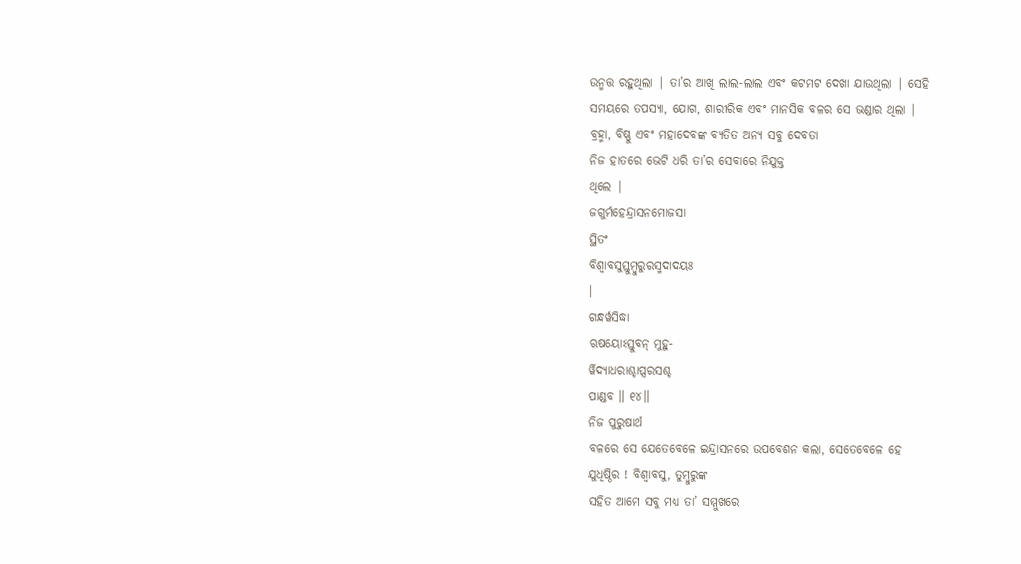ଉନ୍ମତ୍ତ ରହୁଥିଲା | ତା’ର ଆଖି ଲାଲ-ଲାଲ ଏବଂ କଟମଟ ଦେଖା ଯାଉଥିଲା | ସେହି
ସମୟରେ ତପସ୍ୟା, ଯୋଗ, ଶାରୀରିକ ଏବଂ ମାନସିକ ବଳର ସେ ଭଣ୍ଡାର ଥିଲା |
ବ୍ରହ୍ମା, ବିଷ୍ଣୁ ଏବଂ ମହାଦେବଙ୍କ ବ୍ୟତିତ ଅନ୍ୟ ସବୁ ଦେବତା
ନିଜ ହାତରେ ଭେଟି ଧରି ତା’ର ସେବାରେ ନିଯୁକ୍ତ
ଥିଲେ |
ଜଗୁର୍ମହେନ୍ଦ୍ରାସନମୋଜସା
ସ୍ଥିତଂ
ବିଶ୍ୱାବସୁସ୍ତୁମ୍ବୁରୁରସ୍ମଦାଦୟଃ
।
ଗନ୍ଧର୍ୱସିଦ୍ଧା
ଋଷୟୋଽସ୍ତୁବନ୍ ମୁହୁ-
ର୍ୱିଦ୍ୟାଧରାଶ୍ଚାପ୍ସରସଶ୍ଚ
ପାଣ୍ଡବ ॥ ୧୪॥
ନିଜ ପୁରୁଷାର୍ଥ
ବଳରେ ସେ ଯେତେବେଳେ ଇନ୍ଦ୍ରାସନରେ ଉପବେଶନ କଲା, ସେତେବେଳେ ହେ
ଯୁଧିଷ୍ଠିର ! ବିଶ୍ବାବସୁ, ତୁମ୍ବୁରୁଙ୍କ
ସହିତ ଆମେ ସବୁ ମଧ୍ୟ ତା’ ସମ୍ମୁଖରେ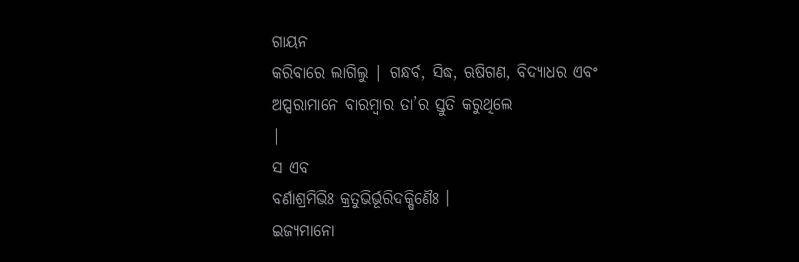ଗାୟନ
କରିବାରେ ଲାଗିଲୁ | ଗନ୍ଧର୍ବ, ସିଦ୍ଧ, ଋଷିଗଣ, ବିଦ୍ୟାଧର ଏବଂ
ଅପ୍ସରାମାନେ ବାରମ୍ବାର ତା’ର ସ୍ତୁତି କରୁଥିଲେ
|
ସ ଏବ
ବର୍ଣାଶ୍ରମିଭିଃ କ୍ରତୁଭିର୍ଭୂରିଦକ୍ଷିଣୈଃ ।
ଇଜ୍ୟମାନୋ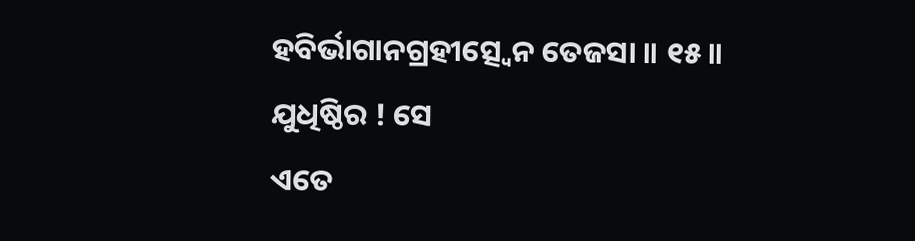ହବିର୍ଭାଗାନଗ୍ରହୀତ୍ସ୍ୱେନ ତେଜସା ॥ ୧୫॥
ଯୁଧିଷ୍ଠିର ! ସେ
ଏତେ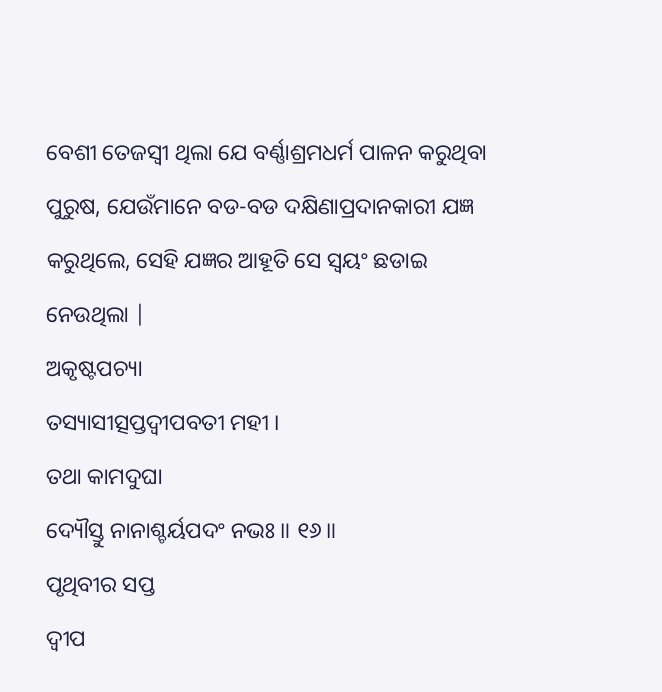ବେଶୀ ତେଜସ୍ବୀ ଥିଲା ଯେ ବର୍ଣ୍ଣାଶ୍ରମଧର୍ମ ପାଳନ କରୁଥିବା ପୁରୁଷ, ଯେଉଁମାନେ ବଡ-ବଡ ଦକ୍ଷିଣାପ୍ରଦାନକାରୀ ଯଜ୍ଞ
କରୁଥିଲେ, ସେହି ଯଜ୍ଞର ଆହୂତି ସେ ସ୍ବୟଂ ଛଡାଇ ନେଉଥିଲା |
ଅକୃଷ୍ଟପଚ୍ୟା
ତସ୍ୟାସୀତ୍ସପ୍ତଦ୍ୱୀପବତୀ ମହୀ ।
ତଥା କାମଦୁଘା
ଦ୍ୟୌସ୍ତୁ ନାନାଶ୍ଚର୍ୟପଦଂ ନଭଃ ॥ ୧୬॥
ପୃଥିବୀର ସପ୍ତ
ଦ୍ବୀପ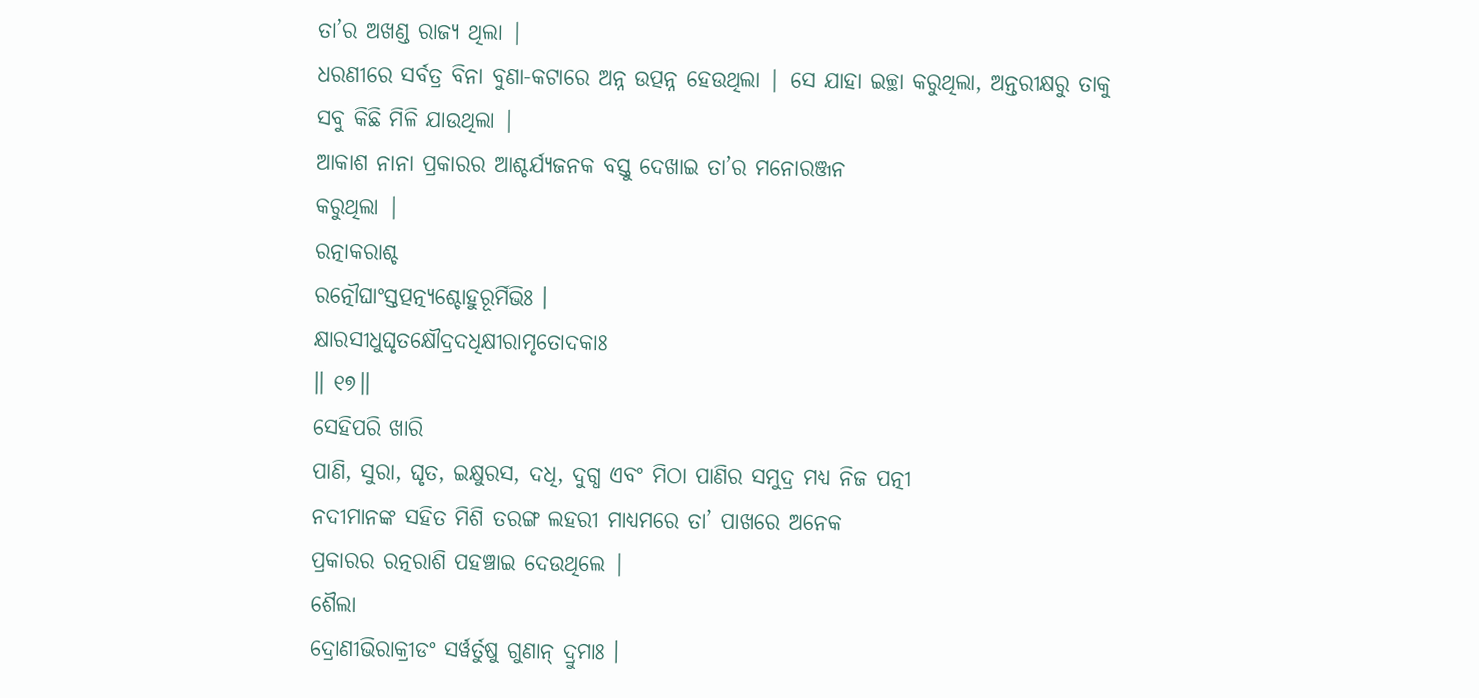ତା’ର ଅଖଣ୍ଡ ରାଜ୍ୟ ଥିଲା |
ଧରଣୀରେ ସର୍ବତ୍ର ବିନା ବୁଣା-କଟାରେ ଅନ୍ନ ଉତ୍ପନ୍ନ ହେଉଥିଲା | ସେ ଯାହା ଇଚ୍ଛା କରୁଥିଲା, ଅନ୍ତରୀକ୍ଷରୁ ତାକୁ ସବୁ କିଛି ମିଳି ଯାଉଥିଲା |
ଆକାଶ ନାନା ପ୍ରକାରର ଆଶ୍ଚର୍ଯ୍ୟଜନକ ବସ୍ତୁ ଦେଖାଇ ତା’ର ମନୋରଞ୍ଜନ
କରୁଥିଲା |
ରତ୍ନାକରାଶ୍ଚ
ରତ୍ନୌଘାଂସ୍ତତ୍ପତ୍ନ୍ୟଶ୍ଚୋହୁରୂର୍ମିଭିଃ ।
କ୍ଷାରସୀଧୁଘୃତକ୍ଷୌଦ୍ରଦଧିକ୍ଷୀରାମୃତୋଦକାଃ
॥ ୧୭॥
ସେହିପରି ଖାରି
ପାଣି, ସୁରା, ଘୃତ, ଇକ୍ଷୁରସ, ଦଧି, ଦୁଗ୍ଧ ଏବଂ ମିଠା ପାଣିର ସମୁଦ୍ର ମଧ୍ୟ ନିଜ ପତ୍ନୀ
ନଦୀମାନଙ୍କ ସହିତ ମିଶି ତରଙ୍ଗ ଲହରୀ ମାଧ୍ୟମରେ ତା’ ପାଖରେ ଅନେକ
ପ୍ରକାରର ରତ୍ନରାଶି ପହଞ୍ଚାଇ ଦେଉଥିଲେ |
ଶୈଲା
ଦ୍ରୋଣୀଭିରାକ୍ରୀଡଂ ସର୍ୱର୍ତୁଷୁ ଗୁଣାନ୍ ଦ୍ରୁମାଃ ।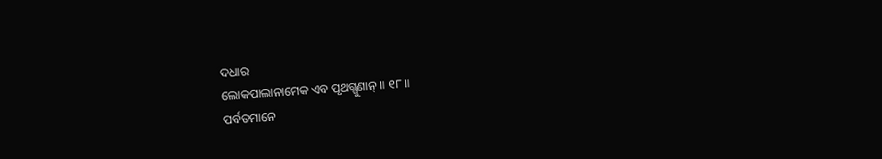ଦଧାର
ଲୋକପାଲାନାମେକ ଏବ ପୃଥଗ୍ଗୁଣାନ୍ ॥ ୧୮॥
ପର୍ବତମାନେ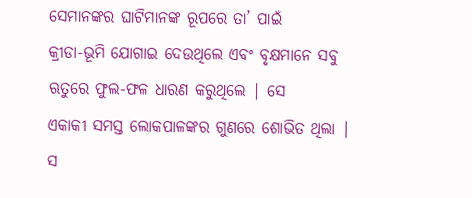ସେମାନଙ୍କର ଘାଟିମାନଙ୍କ ରୂପରେ ତା’ ପାଇଁ
କ୍ରୀଡା-ଭୂମି ଯୋଗାଇ ଦେଉଥିଲେ ଏବଂ ବୃକ୍ଷମାନେ ସବୁ ଋତୁରେ ଫୁଲ-ଫଳ ଧାରଣ କରୁଥିଲେ | ସେ
ଏକାକୀ ସମସ୍ତ ଲୋକପାଳଙ୍କର ଗୁଣରେ ଶୋଭିତ ଥିଲା |
ସ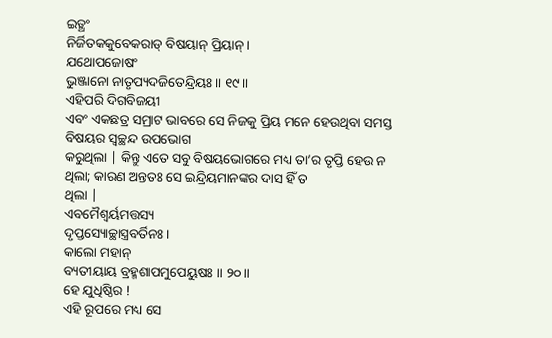ଇତ୍ଥଂ
ନିର୍ଜିତକକୁବେକରାଡ୍ ବିଷୟାନ୍ ପ୍ରିୟାନ୍ ।
ଯଥୋପଜୋଷଂ
ଭୁଞ୍ଜାନୋ ନାତୃପ୍ୟଦଜିତେନ୍ଦ୍ରିୟଃ ॥ ୧୯॥
ଏହିପରି ଦିଗବିଜୟୀ
ଏବଂ ଏକଛତ୍ର ସମ୍ରାଟ ଭାବରେ ସେ ନିଜକୁ ପ୍ରିୟ ମନେ ହେଉଥିବା ସମସ୍ତ ବିଷୟର ସ୍ବଚ୍ଛନ୍ଦ ଉପଭୋଗ
କରୁଥିଲା | କିନ୍ତୁ ଏତେ ସବୁ ବିଷୟଭୋଗରେ ମଧ୍ୟ ତା’ର ତୃପ୍ତି ହେଉ ନ
ଥିଲା; କାରଣ ଅନ୍ତତଃ ସେ ଇନ୍ଦ୍ରିୟମାନଙ୍କର ଦାସ ହିଁ ତ
ଥିଲା |
ଏବମୈଶ୍ୱର୍ୟମତ୍ତସ୍ୟ
ଦୃପ୍ତସ୍ୟୋଚ୍ଛାସ୍ତ୍ରବର୍ତିନଃ ।
କାଲୋ ମହାନ୍
ବ୍ୟତୀୟାୟ ବ୍ରହ୍ମଶାପମୁପେୟୁଷଃ ॥ ୨୦॥
ହେ ଯୁଧିଷ୍ଠିର !
ଏହି ରୂପରେ ମଧ୍ୟ ସେ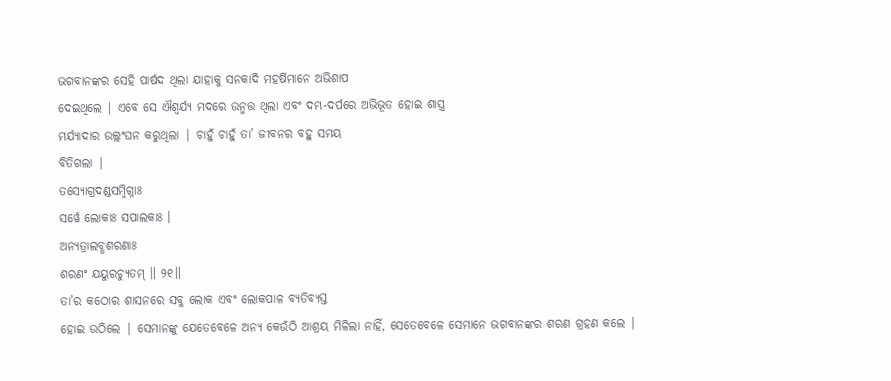ଭଗବାନଙ୍କର ସେହି ପାର୍ଷଦ ଥିଲା ଯାହାକୁ ସନକାଦି ମହର୍ଷିମାନେ ଅଭିଶାପ
ଦେଇଥିଲେ | ଏବେ ସେ ଐଶ୍ବର୍ଯ୍ୟ ମଦରେ ଉନ୍ମତ୍ତ ଥିଲା ଏବଂ ଦମ୍ଭ-ଦର୍ପରେ ଅଭିଭୂତ ହୋଇ ଶାସ୍ତ୍ର
ମର୍ଯ୍ୟାଦାର ଉଲ୍ଲଂଘନ କରୁଥିଲା | ଚାହୁଁ ଚାହୁଁ ତା’ ଜୀବନର ବହୁ ସମୟ
ବିତିଗଲା |
ତସ୍ୟୋଗ୍ରଦଣ୍ଡସମ୍ବିଗ୍ନାଃ
ସର୍ୱେ ଲୋକାଃ ସପାଲକାଃ ।
ଅନ୍ୟତ୍ରାଲବ୍ଧଶରଣାଃ
ଶରଣଂ ଯୟୁରଚ୍ୟୁତମ୍ ॥ ୨୧॥
ତା’ର କଠୋର ଶାସନରେ ସବୁ ଲୋକ ଏବଂ ଲୋକପାଳ ବ୍ୟତିବ୍ୟସ୍ତ
ହୋଇ ଉଠିଲେ | ସେମାନଙ୍କୁ ଯେତେବେଳେ ଅନ୍ୟ କେଉଁଠି ଆଶ୍ରୟ ମିଳିଲା ନାହିଁ, ସେତେବେଳେ ସେମାନେ ଭଗବାନଙ୍କର ଶରଣ ଗ୍ରହଣ କଲେ |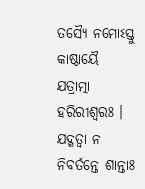ତସ୍ୟୈ ନମୋଽସ୍ତୁ
କାଷ୍ଠାୟୈ ଯତ୍ରାତ୍ମା ହରିରୀଶ୍ୱରଃ ।
ଯଦ୍ଗତ୍ୱା ନ
ନିବର୍ତନ୍ତେ ଶାନ୍ତାଃ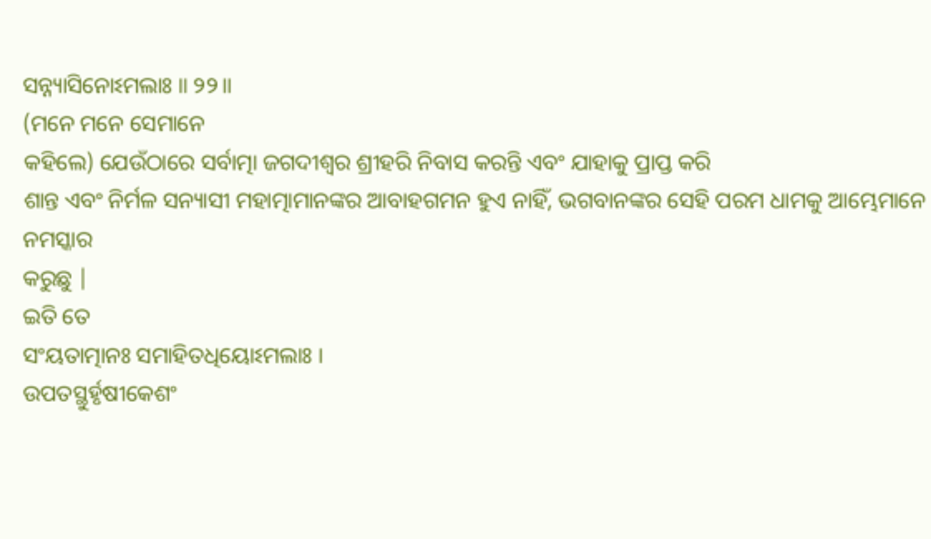ସନ୍ନ୍ୟାସିନୋଽମଲାଃ ॥ ୨୨॥
(ମନେ ମନେ ସେମାନେ
କହିଲେ) ଯେଉଁଠାରେ ସର୍ବାତ୍ମା ଜଗଦୀଶ୍ବର ଶ୍ରୀହରି ନିବାସ କରନ୍ତି ଏବଂ ଯାହାକୁ ପ୍ରାପ୍ତ କରି
ଶାନ୍ତ ଏବଂ ନିର୍ମଳ ସନ୍ୟାସୀ ମହାତ୍ମାମାନଙ୍କର ଆବାହଗମନ ହୁଏ ନାହିଁ, ଭଗବାନଙ୍କର ସେହି ପରମ ଧାମକୁ ଆମ୍ଭେମାନେ ନମସ୍କାର
କରୁଛୁ |
ଇତି ତେ
ସଂୟତାତ୍ମାନଃ ସମାହିତଧିୟୋଽମଲାଃ ।
ଉପତସ୍ଥୁର୍ହୃଷୀକେଶଂ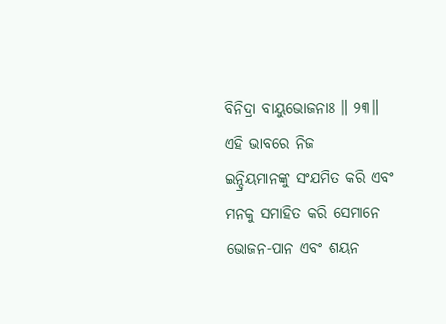ବିନିଦ୍ରା ବାୟୁଭୋଜନାଃ ॥ ୨୩॥
ଏହି ଭାବରେ ନିଜ
ଇନ୍ଦ୍ରିୟମାନଙ୍କୁ ସଂଯମିତ କରି ଏବଂ ମନକୁ ସମାହିତ କରି ସେମାନେ ଭୋଜନ-ପାନ ଏବଂ ଶୟନ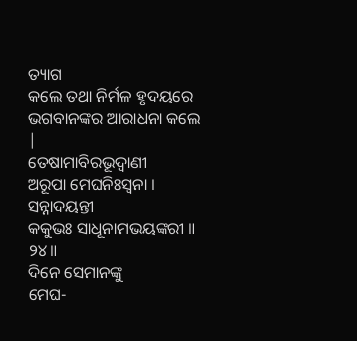ତ୍ୟାଗ
କଲେ ତଥା ନିର୍ମଳ ହୃଦୟରେ ଭଗବାନଙ୍କର ଆରାଧନା କଲେ |
ତେଷାମାବିରଭୂଦ୍ୱାଣୀ
ଅରୂପା ମେଘନିଃସ୍ୱନା ।
ସନ୍ନାଦୟନ୍ତୀ
କକୁଭଃ ସାଧୂନାମଭୟଙ୍କରୀ ॥ ୨୪॥
ଦିନେ ସେମାନଙ୍କୁ
ମେଘ-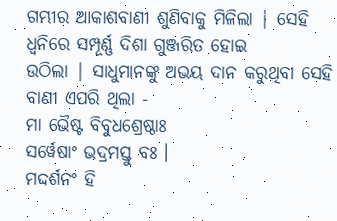ଗମ୍ଭୀର ଆକାଶବାଣୀ ଶୁଣିବାକୁ ମିଳିଲା | ସେହି ଧ୍ବନିରେ ସମ୍ପୂର୍ଣ୍ଣ ଦିଶା ଗୁଞ୍ଜରିତ ହୋଇ
ଉଠିଲା | ସାଧୁମାନଙ୍କୁ ଅଭୟ ଦାନ କରୁଥିବା ସେହି ବାଣୀ ଏପରି ଥିଲା -
ମା ଭୈଷ୍ଟ ବିବୁଧଶ୍ରେଷ୍ଠାଃ
ସର୍ୱେଷାଂ ଭଦ୍ରମସ୍ତୁ ବଃ ।
ମଦ୍ଦର୍ଶନଂ ହି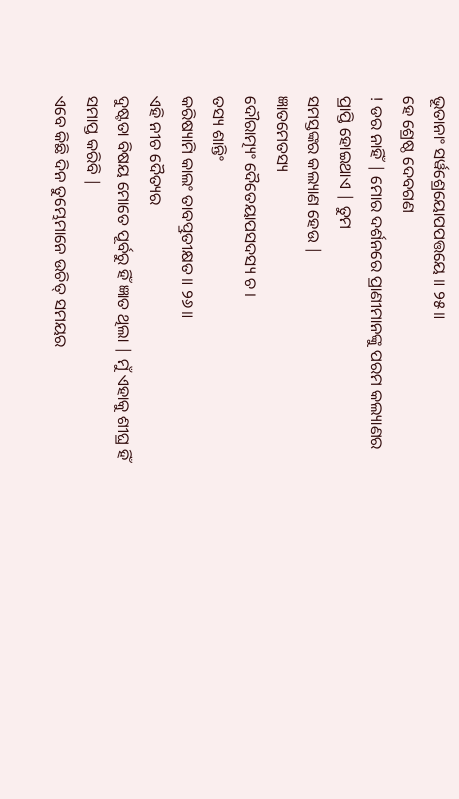ଭୂତାନାଂ ସର୍ୱଶ୍ରେୟୋପପତ୍ତୟେ ॥ ୨୫॥
ହେ ଶ୍ରେଷ୍ଠ ଦେବଗଣ
! ଡର ନାହିଁ | ମୋର ଦର୍ଶନରେ ପ୍ରାଣୀମାନଙ୍କୁ ପରମ କଲ୍ୟାଣର ପ୍ରାପ୍ତି ହୋଇଥାଏ | ତୁମ
ସମସ୍ତଙ୍କର କଲ୍ୟାଣ ହେଉ |
ଜ୍ଞାତମେତସ୍ୟ
ଦୌରାତ୍ମ୍ୟଂ ଦୈତେୟାପସଦସ୍ୟ ଚ ।
ତସ୍ୟ ଶାନ୍ତିଂ
କରିଷ୍ୟାମି କାଲଂ ତାବତ୍ପ୍ରତୀକ୍ଷତ ॥ ୨୬॥
ଏହି ନୀଚ ଦୈତ୍ୟର
ଦୁଷ୍ଟତା ବିଷୟ ମୋତେ ପୂର୍ବରୁ ହିଁ ଜ୍ଞାତ ଥିଲା | ମୁଁ ଏହାକୁ ଶୀଘ୍ର ହିଁ ସମାପ୍ତ କରିବି |
ଏବେ କିଛି ଦିନ ତୁମ୍ଭେମାନେ ଉଚିତ୍ ସମୟର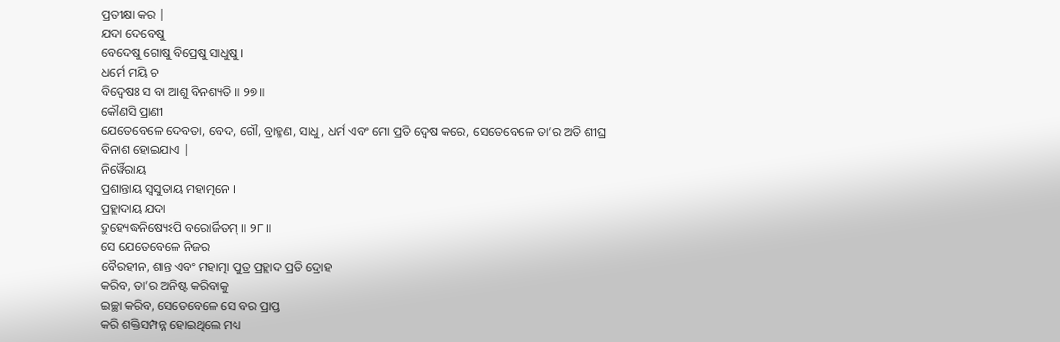ପ୍ରତୀକ୍ଷା କର |
ଯଦା ଦେବେଷୁ
ବେଦେଷୁ ଗୋଷୁ ବିପ୍ରେଷୁ ସାଧୁଷୁ ।
ଧର୍ମେ ମୟି ଚ
ବିଦ୍ୱେଷଃ ସ ବା ଆଶୁ ବିନଶ୍ୟତି ॥ ୨୭॥
କୌଣସି ପ୍ରାଣୀ
ଯେତେବେଳେ ଦେବତା, ବେଦ, ଗୌ, ବ୍ରାହ୍ମଣ, ସାଧୁ, ଧର୍ମ ଏବଂ ମୋ ପ୍ରତି ଦ୍ବେଷ କରେ, ସେତେବେଳେ ତା’ର ଅତି ଶୀଘ୍ର
ବିନାଶ ହୋଇଯାଏ |
ନିର୍ୱୈରାୟ
ପ୍ରଶାନ୍ତାୟ ସ୍ୱସୁତାୟ ମହାତ୍ମନେ ।
ପ୍ରହ୍ଲାଦାୟ ଯଦା
ଦ୍ରୁହ୍ୟେଦ୍ଧନିଷ୍ୟେଽପି ବରୋର୍ଜିତମ୍ ॥ ୨୮॥
ସେ ଯେତେବେଳେ ନିଜର
ବୈରହୀନ, ଶାନ୍ତ ଏବଂ ମହାତ୍ମା ପୁତ୍ର ପ୍ରହ୍ଲାଦ ପ୍ରତି ଦ୍ରୋହ
କରିବ, ତା’ର ଅନିଷ୍ଟ କରିବାକୁ
ଇଚ୍ଛା କରିବ, ସେତେବେଳେ ସେ ବର ପ୍ରାପ୍ତ
କରି ଶକ୍ତିସମ୍ପନ୍ନ ହୋଇଥିଲେ ମଧ୍ୟ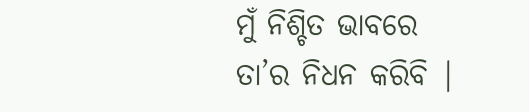ମୁଁ ନିଶ୍ଚିତ ଭାବରେ ତା’ର ନିଧନ କରିବି |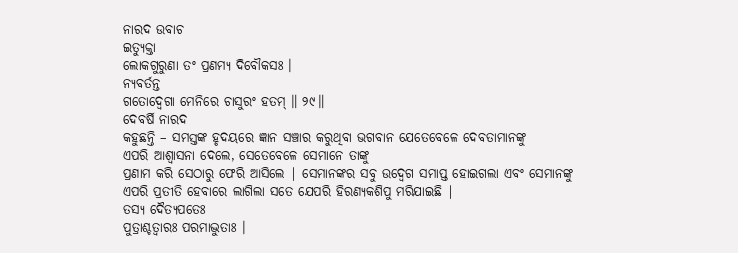ନାରଦ ଉବାଚ
ଇତ୍ୟୁକ୍ତା
ଲୋକଗୁରୁଣା ତଂ ପ୍ରଣମ୍ୟ ଦିବୌକସଃ ।
ନ୍ୟବର୍ତନ୍ତ
ଗତୋଦ୍ୱେଗା ମେନିରେ ଚାସୁରଂ ହତମ୍ ॥ ୨୯॥
ଦେବର୍ଷି ନାରଦ
କହୁଛନ୍ତି – ସମସ୍ତଙ୍କ ହୃଦୟରେ ଜ୍ଞାନ ସଞ୍ଚାର କରୁଥିବା ଭଗବାନ ଯେତେବେଳେ ଦେବତାମାନଙ୍କୁ
ଏପରି ଆଶ୍ବାସନା ଦେଲେ, ସେତେବେଳେ ସେମାନେ ତାଙ୍କୁ
ପ୍ରଣାମ କରି ସେଠାରୁ ଫେରି ଆସିଲେ | ସେମାନଙ୍କର ସବୁ ଉଦ୍ବେଗ ସମାପ୍ତ ହୋଇଗଲା ଏବଂ ସେମାନଙ୍କୁ
ଏପରି ପ୍ରତୀତି ହେବାରେ ଲାଗିଲା ସତେ ଯେପରି ହିରଣ୍ୟକଶିପୁ ମରିଯାଇଛି |
ତସ୍ୟ ଦୈତ୍ୟପତେଃ
ପୁତ୍ରାଶ୍ଚତ୍ୱାରଃ ପରମାଦ୍ଭୁତାଃ ।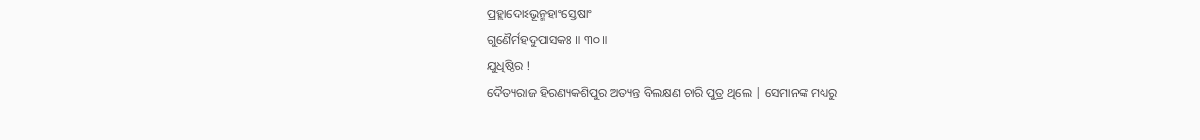ପ୍ରହ୍ଲାଦୋଽଭୂନ୍ମହାଂସ୍ତେଷାଂ
ଗୁଣୈର୍ମହଦୁପାସକଃ ॥ ୩୦॥
ଯୁଧିଷ୍ଠିର !
ଦୈତ୍ୟରାଜ ହିରଣ୍ୟକଶିପୁର ଅତ୍ୟନ୍ତ ବିଲକ୍ଷଣ ଚାରି ପୁତ୍ର ଥିଲେ | ସେମାନଙ୍କ ମଧ୍ୟରୁ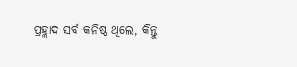ପ୍ରହ୍ଲାଦ ସର୍ବ କନିଷ୍ଠ ଥିଲେ, କିନ୍ତୁ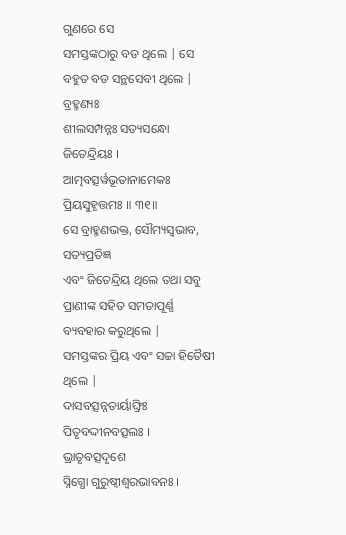ଗୁଣରେ ସେ
ସମସ୍ତଙ୍କଠାରୁ ବଡ ଥିଲେ | ସେ ବହୁତ ବଡ ସନ୍ଥସେବୀ ଥିଲେ |
ବ୍ରହ୍ମଣ୍ୟଃ
ଶୀଲସମ୍ପନ୍ନଃ ସତ୍ୟସନ୍ଧୋ ଜିତେନ୍ଦ୍ରିୟଃ ।
ଆତ୍ମବତ୍ସର୍ୱଭୂତାନାମେକଃ
ପ୍ରିୟସୁହୃତ୍ତମଃ ॥ ୩୧॥
ସେ ବ୍ରାହ୍ମଣଭକ୍ତ, ସୌମ୍ୟସ୍ବଭାବ, ସତ୍ୟପ୍ରତିଜ୍ଞ
ଏବଂ ଜିତେନ୍ଦ୍ରିୟ ଥିଲେ ତଥା ସବୁ ପ୍ରାଣୀଙ୍କ ସହିତ ସମତାପୂର୍ଣ୍ଣ ବ୍ୟବହାର କରୁଥିଲେ |
ସମସ୍ତଙ୍କର ପ୍ରିୟ ଏବଂ ସଚ୍ଚା ହିତୈଷୀ ଥିଲେ |
ଦାସବତ୍ସନ୍ନତାର୍ୟାଙ୍ଘ୍ରିଃ
ପିତୃବଦ୍ଦୀନବତ୍ସଲଃ ।
ଭ୍ରାତୃବତ୍ସଦୃଶେ
ସ୍ନିଗ୍ଧୋ ଗୁରୁଷ୍ୱୀଶ୍ୱରଭାବନଃ ।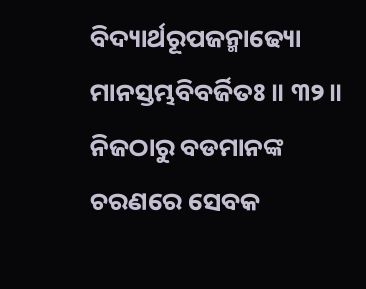ବିଦ୍ୟାର୍ଥରୂପଜନ୍ମାଢ୍ୟୋ
ମାନସ୍ତମ୍ଭବିବର୍ଜିତଃ ॥ ୩୨॥
ନିଜଠାରୁ ବଡମାନଙ୍କ
ଚରଣରେ ସେବକ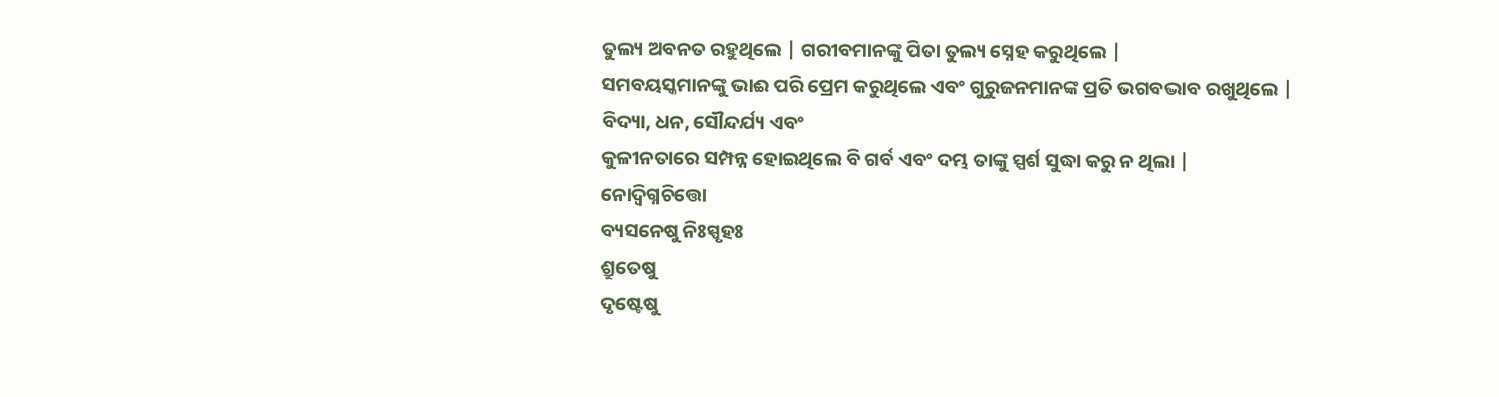ତୁଲ୍ୟ ଅବନତ ରହୁଥିଲେ | ଗରୀବମାନଙ୍କୁ ପିତା ତୁଲ୍ୟ ସ୍ନେହ କରୁଥିଲେ |
ସମବୟସ୍କମାନଙ୍କୁ ଭାଈ ପରି ପ୍ରେମ କରୁଥିଲେ ଏବଂ ଗୁରୁଜନମାନଙ୍କ ପ୍ରତି ଭଗବଦ୍ଭାବ ରଖୁଥିଲେ |
ବିଦ୍ୟା, ଧନ, ସୌନ୍ଦର୍ଯ୍ୟ ଏବଂ
କୁଳୀନତାରେ ସମ୍ପନ୍ନ ହୋଇଥିଲେ ବି ଗର୍ବ ଏବଂ ଦମ୍ଭ ତାଙ୍କୁ ସ୍ପର୍ଶ ସୁଦ୍ଧା କରୁ ନ ଥିଲା |
ନୋଦ୍ୱିଗ୍ନଚିତ୍ତୋ
ବ୍ୟସନେଷୁ ନିଃସ୍ପୃହଃ
ଶ୍ରୁତେଷୁ
ଦୃଷ୍ଟେଷୁ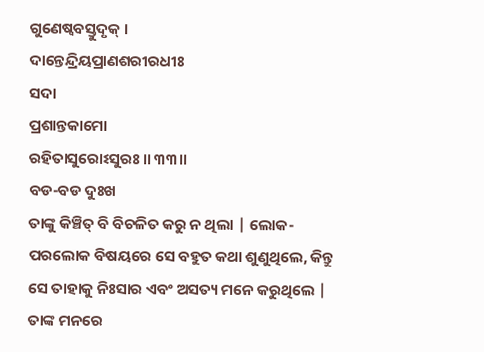ଗୁଣେଷ୍ୱବସ୍ତୁଦୃକ୍ ।
ଦାନ୍ତେନ୍ଦ୍ରିୟପ୍ରାଣଶରୀରଧୀଃ
ସଦା
ପ୍ରଶାନ୍ତକାମୋ
ରହିତାସୁରୋଽସୁରଃ ॥ ୩୩॥
ବଡ-ବଡ ଦୁଃଖ
ତାଙ୍କୁ କିଞ୍ଚିତ୍ ବି ବିଚଳିତ କରୁ ନ ଥିଲା | ଲୋକ-ପରଲୋକ ବିଷୟରେ ସେ ବହୁତ କଥା ଶୁଣୁଥିଲେ, କିନ୍ତୁ
ସେ ତାହାକୁ ନିଃସାର ଏବଂ ଅସତ୍ୟ ମନେ କରୁଥିଲେ | ତାଙ୍କ ମନରେ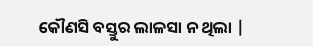କୌଣସି ବସ୍ତୁର ଲାଳସା ନ ଥିଲା |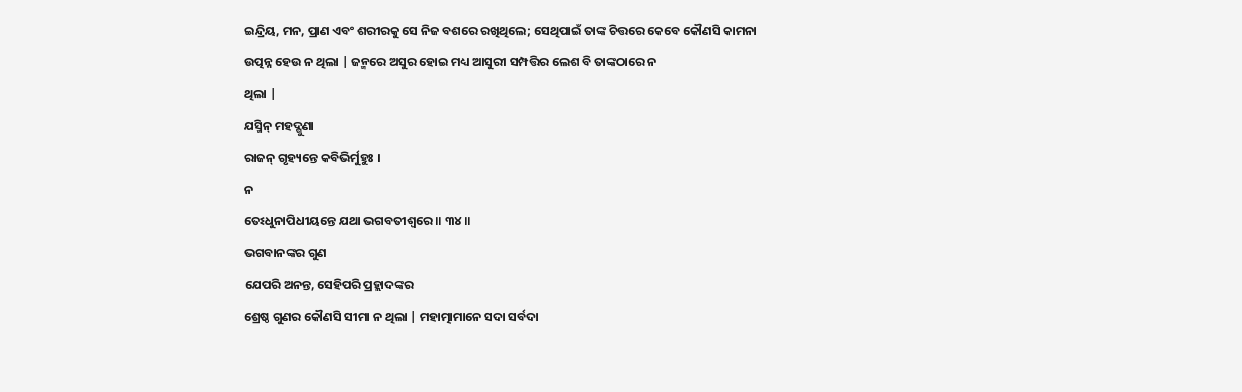ଇନ୍ଦ୍ରିୟ, ମନ, ପ୍ରାଣ ଏବଂ ଶରୀରକୁ ସେ ନିଜ ବଶରେ ରଖିଥିଲେ; ସେଥିପାଇଁ ତାଙ୍କ ଚିତ୍ତରେ କେବେ କୌଣସି କାମନା
ଉତ୍ପନ୍ନ ହେଉ ନ ଥିଲା | ଜନ୍ମରେ ଅସୁର ହୋଇ ମଧ୍ୟ ଆସୁରୀ ସମ୍ପତ୍ତିର ଲେଶ ବି ତାଙ୍କଠାରେ ନ
ଥିଲା |
ଯସ୍ମିନ୍ ମହଦ୍ଗୁଣା
ରାଜନ୍ ଗୃହ୍ୟନ୍ତେ କବିଭିର୍ମୁହୁଃ ।
ନ
ତେଽଧୁନାପିଧୀୟନ୍ତେ ଯଥା ଭଗବତୀଶ୍ୱରେ ॥ ୩୪॥
ଭଗବାନଙ୍କର ଗୁଣ
ଯେପରି ଅନନ୍ତ, ସେହିପରି ପ୍ରହ୍ଲାଦଙ୍କର
ଶ୍ରେଷ୍ଠ ଗୁଣର କୌଣସି ସୀମା ନ ଥିଲା | ମହାତ୍ମାମାନେ ସଦା ସର୍ବଦା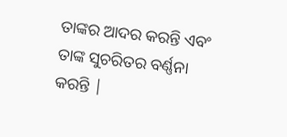ତାଙ୍କର ଆଦର କରନ୍ତି ଏବଂ
ତାଙ୍କ ସୁଚରିତର ବର୍ଣ୍ଣନା କରନ୍ତି |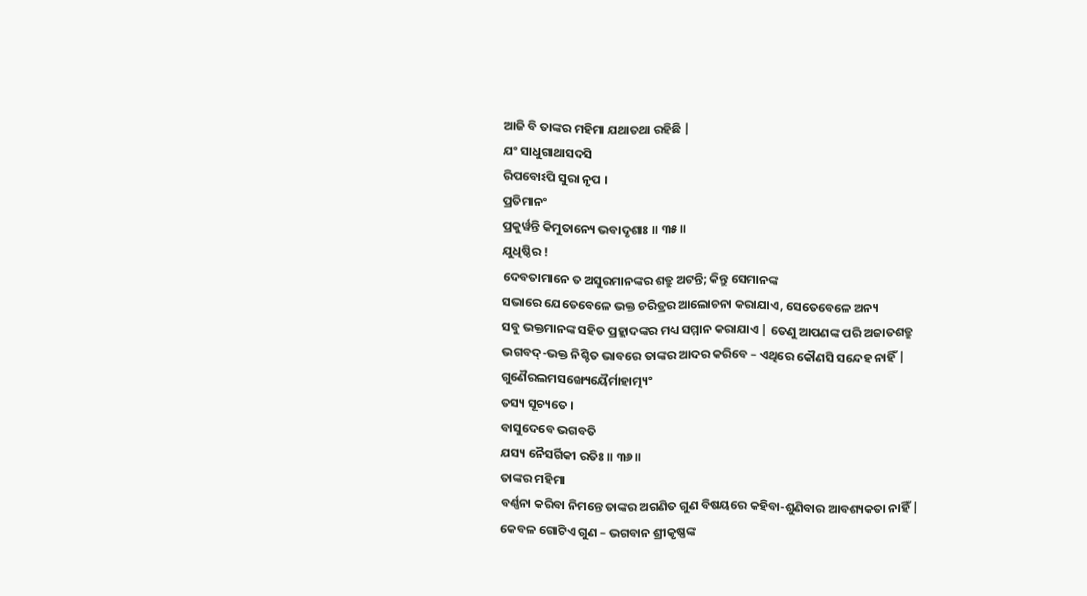ଆଜି ବି ତାଙ୍କର ମହିମା ଯଥାତଥା ରହିଛି |
ଯଂ ସାଧୁଗାଥାସଦସି
ରିପବୋଽପି ସୁରା ନୃପ ।
ପ୍ରତିମାନଂ
ପ୍ରକୁର୍ୱନ୍ତି କିମୁତାନ୍ୟେ ଭବାଦୃଶାଃ ॥ ୩୫॥
ଯୁଧିଷ୍ଠିର !
ଦେବତାମାନେ ତ ଅସୁରମାନଙ୍କର ଶତ୍ରୁ ଅଟନ୍ତି; କିନ୍ତୁ ସେମାନଙ୍କ
ସଭାରେ ଯେତେବେଳେ ଭକ୍ତ ଚରିତ୍ରର ଆଲୋଚନା କରାଯାଏ, ସେତେବେଳେ ଅନ୍ୟ
ସବୁ ଭକ୍ତମାନଙ୍କ ସହିତ ପ୍ରହ୍ଲାଦଙ୍କର ମଧ୍ୟ ସମ୍ମାନ କରାଯାଏ | ତେଣୁ ଆପଣଙ୍କ ପରି ଅଜାତଶତ୍ରୁ
ଭଗବଦ୍-ଭକ୍ତ ନିଶ୍ଚିତ ଭାବରେ ତାଙ୍କର ଆଦର କରିବେ – ଏଥିରେ କୌଣସି ସନ୍ଦେହ ନାହିଁ |
ଗୁଣୈରଲମସଙ୍ଖ୍ୟେୟୈର୍ମାହାତ୍ମ୍ୟଂ
ତସ୍ୟ ସୂଚ୍ୟତେ ।
ବାସୁଦେବେ ଭଗବତି
ଯସ୍ୟ ନୈସର୍ଗିକୀ ରତିଃ ॥ ୩୬॥
ତାଙ୍କର ମହିମା
ବର୍ଣ୍ଣନା କରିବା ନିମନ୍ତେ ତାଙ୍କର ଅଗଣିତ ଗୁଣ ବିଷୟରେ କହିବା-ଶୁଣିବାର ଆବଶ୍ୟକତା ନାହିଁ |
କେବଳ ଗୋଟିଏ ଗୁଣ – ଭଗବାନ ଶ୍ରୀକୃଷ୍ଣଙ୍କ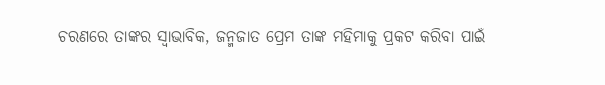ଚରଣରେ ତାଙ୍କର ସ୍ବାଭାବିକ, ଜନ୍ମଜାତ ପ୍ରେମ ତାଙ୍କ ମହିମାକୁ ପ୍ରକଟ କରିବା ପାଇଁ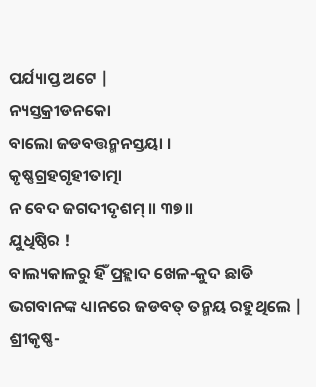ପର୍ଯ୍ୟାପ୍ତ ଅଟେ |
ନ୍ୟସ୍ତକ୍ରୀଡନକୋ
ବାଲୋ ଜଡବତ୍ତନ୍ମନସ୍ତୟା ।
କୃଷ୍ଣଗ୍ରହଗୃହୀତାତ୍ମା
ନ ବେଦ ଜଗଦୀଦୃଶମ୍ ॥ ୩୭॥
ଯୁଧିଷ୍ଠିର !
ବାଲ୍ୟକାଳରୁ ହିଁ ପ୍ରହ୍ଲାଦ ଖେଳ-କୁଦ ଛାଡି ଭଗବାନଙ୍କ ଧ୍ୟାନରେ ଜଡବତ୍ ତନ୍ମୟ ରହୁଥିଲେ |
ଶ୍ରୀକୃଷ୍ଣ-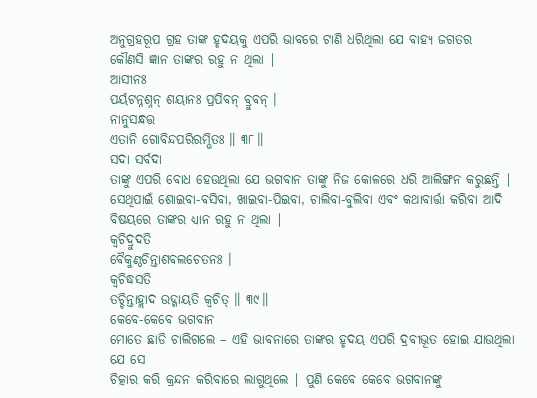ଅନୁଗ୍ରହରୂପ ଗ୍ରହ ତାଙ୍କ ହୃଦୟକୁ ଏପରି ଭାବରେ ଟାଣି ଧରିଥିଲା ଯେ ବାହ୍ୟ ଜଗତର
କୌଣସି ଜ୍ଞାନ ତାଙ୍କର ରହୁ ନ ଥିଲା |
ଆସୀନଃ
ପର୍ୟଟନ୍ନଶ୍ନନ୍ ଶୟାନଃ ପ୍ରପିବନ୍ ବ୍ରୁବନ୍ ।
ନାନୁସନ୍ଧତ୍ତ
ଏତାନି ଗୋବିନ୍ଦପରିରମ୍ଭିତଃ ॥ ୩୮॥
ସଦା ସର୍ବଦା
ତାଙ୍କୁ ଏପରି ବୋଧ ହେଉଥିଲା ଯେ ଭଗବାନ ତାଙ୍କୁ ନିଜ କୋଳରେ ଧରି ଆଲିଙ୍ଗନ କରୁଛନ୍ତି |
ସେଥିପାଇଁ ଶୋଇବା-ବସିବା, ଖାଇବା-ପିଇବା, ଚାଲିବା-ବୁଲିବା ଏବଂ କଥାବାର୍ତ୍ତା କରିବା ଆଦି
ବିଷୟରେ ତାଙ୍କର ଧ୍ୟାନ ରହୁ ନ ଥିଲା |
କ୍ୱଚିଦ୍ରୁଦତି
ବୈକୁଣ୍ଠଚିନ୍ତାଶବଲଚେତନଃ ।
କ୍ୱଚିଦ୍ଧସତି
ତଚ୍ଚିନ୍ତାହ୍ଲାଦ ଉଦ୍ଗାୟତି କ୍ୱଚିତ୍ ॥ ୩୯॥
କେବେ-କେବେ ଭଗବାନ
ମୋତେ ଛାଡି ଚାଲିଗଲେ – ଏହି ଭାବନାରେ ତାଙ୍କର ହୃଦୟ ଏପରି ଦ୍ରବୀଭୂତ ହୋଇ ଯାଉଥିଲା ଯେ ସେ
ଚିତ୍କାର କରି କ୍ରନ୍ଦନ କରିବାରେ ଲାଗୁଥିଲେ | ପୁଣି କେବେ କେବେ ଭଗବାନଙ୍କୁ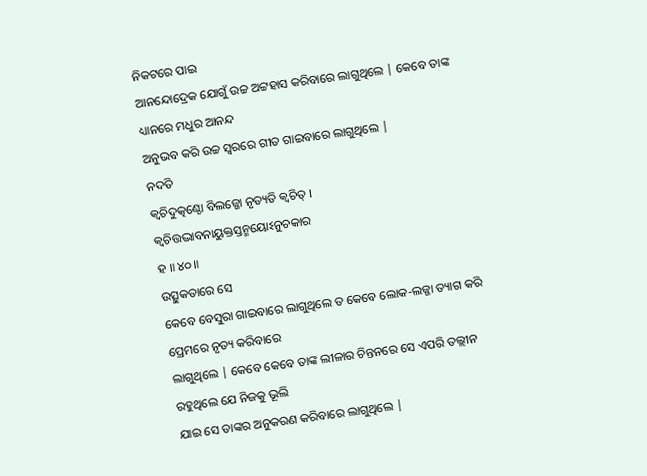ନିକଟରେ ପାଇ
ଆନନ୍ଦୋଦ୍ରେକ ଯୋଗୁଁ ଉଚ୍ଚ ଅଟ୍ଟହାସ କରିବାରେ ଲାଗୁଥିଲେ | କେବେ ତାଙ୍କ ଧ୍ୟାନରେ ମଧୁର ଆନନ୍ଦ
ଅନୁଭବ କରି ଉଚ୍ଚ ସ୍ବରରେ ଗୀତ ଗାଇବାରେ ଲାଗୁଥିଲେ |
ନଦତି
କ୍ୱଚିଦୁତ୍କଣ୍ଠୋ ବିଲଜ୍ଜୋ ନୃତ୍ୟତି କ୍ୱଚିତ୍ ।
କ୍ୱଚିତ୍ତଦ୍ଭାବନାୟୁକ୍ତସ୍ତନ୍ମୟୋଽନୁଚକାର
ହ ॥ ୪୦॥
ଉତ୍ସୁକତାରେ ସେ
କେବେ ବେସୁରା ଗାଇବାରେ ଲାଗୁଥିଲେ ତ କେବେ ଲୋକ-ଲଜ୍ଜା ତ୍ୟାଗ କରି ପ୍ରେମରେ ନୃତ୍ୟ କରିବାରେ
ଲାଗୁଥିଲେ | କେବେ କେବେ ତାଙ୍କ ଲୀଳାର ଚିନ୍ତନରେ ସେ ଏପରି ତଲ୍ଲୀନ ରହୁଥିଲେ ଯେ ନିଜକୁ ଭୂଲି
ଯାଇ ସେ ତାଙ୍କର ଅନୁକରଣ କରିବାରେ ଲାଗୁଥିଲେ |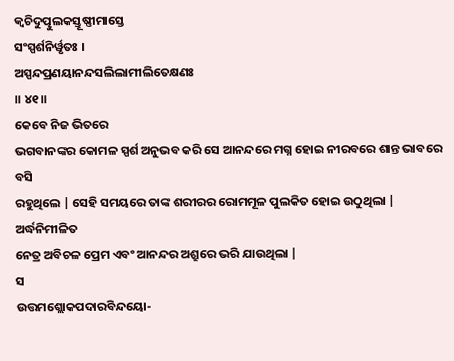କ୍ୱଚିଦୁତ୍ପୁଲକସ୍ତୂଷ୍ଣୀମାସ୍ତେ
ସଂସ୍ପର୍ଶନିର୍ୱୃତଃ ।
ଅସ୍ପନ୍ଦପ୍ରଣୟାନନ୍ଦସଲିଲାମୀଲିତେକ୍ଷଣଃ
॥ ୪୧॥
କେବେ ନିଜ ଭିତରେ
ଭଗବାନଙ୍କର କୋମଳ ସ୍ପର୍ଶ ଅନୁଭବ କରି ସେ ଆନନ୍ଦରେ ମଗ୍ନ ହୋଇ ନୀରବରେ ଶାନ୍ତ ଭାବରେ ବସି
ରହୁଥିଲେ | ସେହି ସମୟରେ ତାଙ୍କ ଶରୀରର ରୋମମୂଳ ପୁଲକିତ ହୋଇ ଉଠୁଥିଲା | ଅର୍ଦ୍ଧନିମୀଳିତ
ନେତ୍ର ଅବିଚଳ ପ୍ରେମ ଏବଂ ଆନନ୍ଦର ଅଶ୍ରୁରେ ଭରି ଯାଉଥିଲା |
ସ
ଉତ୍ତମଶ୍ଲୋକପଦାରବିନ୍ଦୟୋ-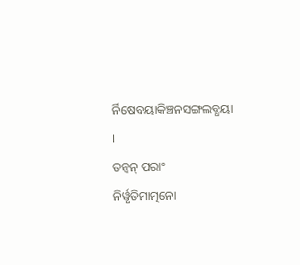ର୍ନିଷେବୟାକିଞ୍ଚନସଙ୍ଗଲବ୍ଧୟା
।
ତନ୍ୱନ୍ ପରାଂ
ନିର୍ୱୃତିମାତ୍ମନୋ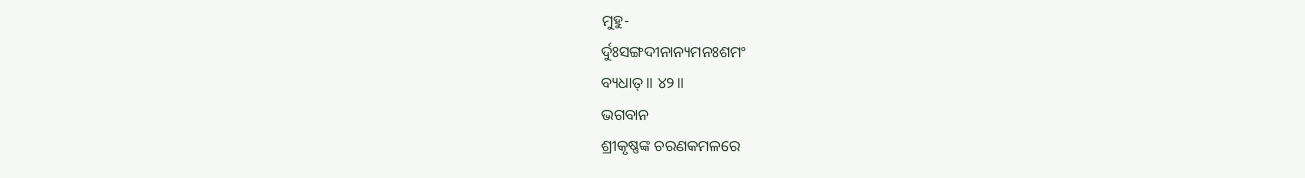ମୁହୁ-
ର୍ଦୁଃସଙ୍ଗଦୀନାନ୍ୟମନଃଶମଂ
ବ୍ୟଧାତ୍ ॥ ୪୨॥
ଭଗବାନ
ଶ୍ରୀକୃଷ୍ଣଙ୍କ ଚରଣକମଳରେ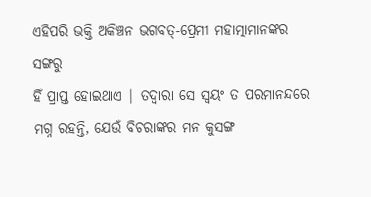ଏହିପରି ଭକ୍ତି ଅକିଞ୍ଚନ ଭଗବତ୍-ପ୍ରେମୀ ମହାତ୍ମାମାନଙ୍କର ସଙ୍ଗରୁ
ହିଁ ପ୍ରାପ୍ତ ହୋଇଥାଏ | ତଦ୍ବାରା ସେ ସ୍ବୟଂ ତ ପରମାନନ୍ଦରେ ମଗ୍ନ ରହନ୍ତି, ଯେଉଁ ବିଚରାଙ୍କର ମନ କୁସଙ୍ଗ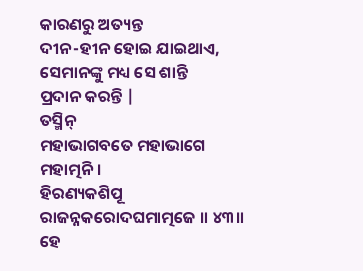କାରଣରୁ ଅତ୍ୟନ୍ତ
ଦୀନ-ହୀନ ହୋଇ ଯାଇଥାଏ, ସେମାନଙ୍କୁ ମଧ୍ୟ ସେ ଶାନ୍ତି
ପ୍ରଦାନ କରନ୍ତି |
ତସ୍ମିନ୍
ମହାଭାଗବତେ ମହାଭାଗେ ମହାତ୍ମନି ।
ହିରଣ୍ୟକଶିପୂ
ରାଜନ୍ନକରୋଦଘମାତ୍ମଜେ ॥ ୪୩॥
ହେ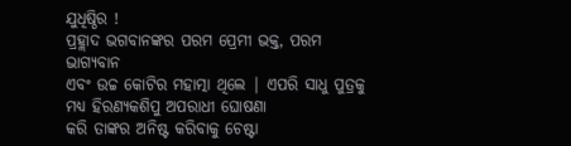ଯୁଧିଷ୍ଠିର !
ପ୍ରହ୍ଲାଦ ଭଗବାନଙ୍କର ପରମ ପ୍ରେମୀ ଭକ୍ତ, ପରମ ଭାଗ୍ୟବାନ
ଏବଂ ଉଚ୍ଚ କୋଟିର ମହାତ୍ମା ଥିଲେ | ଏପରି ସାଧୁ ପୁତ୍ରକୁ ମଧ୍ୟ ହିରଣ୍ୟକଶିପୁ ଅପରାଧୀ ଘୋଷଣା
କରି ତାଙ୍କର ଅନିଷ୍ଟ କରିବାକୁ ଚେଷ୍ଟା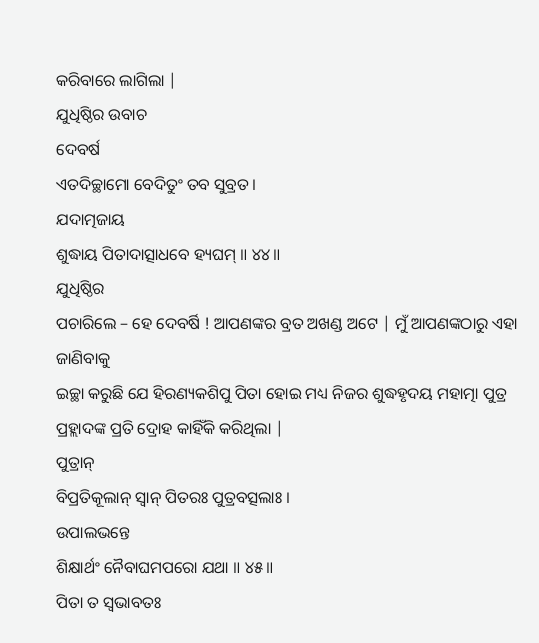କରିବାରେ ଲାଗିଲା |
ଯୁଧିଷ୍ଠିର ଉବାଚ
ଦେବର୍ଷ
ଏତଦିଚ୍ଛାମୋ ବେଦିତୁଂ ତବ ସୁବ୍ରତ ।
ଯଦାତ୍ମଜାୟ
ଶୁଦ୍ଧାୟ ପିତାଦାତ୍ସାଧବେ ହ୍ୟଘମ୍ ॥ ୪୪॥
ଯୁଧିଷ୍ଠିର
ପଚାରିଲେ – ହେ ଦେବର୍ଷି ! ଆପଣଙ୍କର ବ୍ରତ ଅଖଣ୍ଡ ଅଟେ | ମୁଁ ଆପଣଙ୍କଠାରୁ ଏହା ଜାଣିବାକୁ
ଇଚ୍ଛା କରୁଛି ଯେ ହିରଣ୍ୟକଶିପୁ ପିତା ହୋଇ ମଧ୍ୟ ନିଜର ଶୁଦ୍ଧହୃଦୟ ମହାତ୍ମା ପୁତ୍ର
ପ୍ରହ୍ଲାଦଙ୍କ ପ୍ରତି ଦ୍ରୋହ କାହିଁକି କରିଥିଲା |
ପୁତ୍ରାନ୍
ବିପ୍ରତିକୂଲାନ୍ ସ୍ୱାନ୍ ପିତରଃ ପୁତ୍ରବତ୍ସଲାଃ ।
ଉପାଲଭନ୍ତେ
ଶିକ୍ଷାର୍ଥଂ ନୈବାଘମପରୋ ଯଥା ॥ ୪୫॥
ପିତା ତ ସ୍ବଭାବତଃ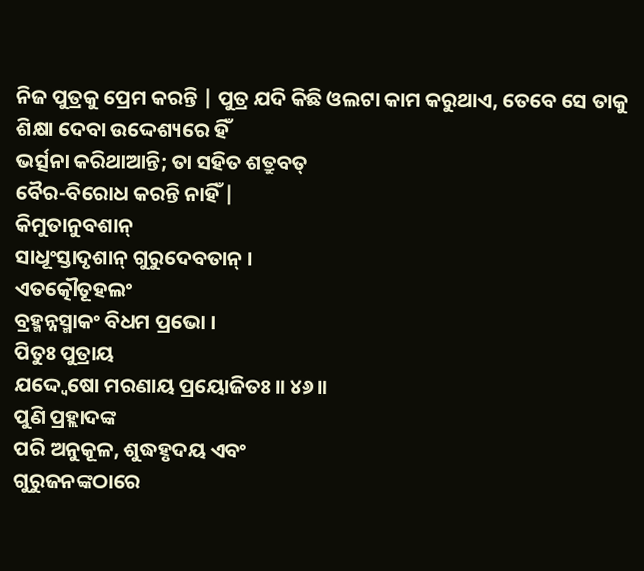ନିଜ ପୁତ୍ରକୁ ପ୍ରେମ କରନ୍ତି | ପୁତ୍ର ଯଦି କିଛି ଓଲଟା କାମ କରୁଥାଏ, ତେବେ ସେ ତାକୁ ଶିକ୍ଷା ଦେବା ଉଦ୍ଦେଶ୍ୟରେ ହିଁ
ଭର୍ତ୍ସନା କରିଥାଆନ୍ତି; ତା ସହିତ ଶତ୍ରୁବତ୍
ବୈର-ବିରୋଧ କରନ୍ତି ନାହିଁ |
କିମୁତାନୁବଶାନ୍
ସାଧୂଂସ୍ତାଦୃଶାନ୍ ଗୁରୁଦେବତାନ୍ ।
ଏତତ୍କୌତୂହଲଂ
ବ୍ରହ୍ମନ୍ନସ୍ମାକଂ ବିଧମ ପ୍ରଭୋ ।
ପିତୁଃ ପୁତ୍ରାୟ
ଯଦ୍ଦ୍ୱେଷୋ ମରଣାୟ ପ୍ରୟୋଜିତଃ ॥ ୪୬॥
ପୁଣି ପ୍ରହ୍ଲାଦଙ୍କ
ପରି ଅନୁକୂଳ, ଶୁଦ୍ଧହୃଦୟ ଏବଂ
ଗୁରୁଜନଙ୍କଠାରେ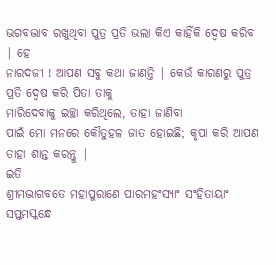ଭଗବଦ୍ଭାବ ରଖୁଥିବା ପୁତ୍ର ପ୍ରତି ଭଲା କିଏ କାହିଁକି ଦ୍ବେଷ କରିବ | ହେ
ନାରଦଜୀ ! ଆପଣ ସବୁ କଥା ଜାଣନ୍ତି | କେଉଁ କାରଣରୁ ପୁତ୍ର ପ୍ରତି ଦ୍ବେଷ କରି ପିତା ତାକୁ
ମାରିଦେବାକୁ ଇଚ୍ଛା କରିଥିଲେ, ତାହା ଜାଣିବା
ପାଇଁ ମୋ ମନରେ କୌତୁହଳ ଜାତ ହୋଇଛି; କୃପା କରି ଆପଣ
ତାହା ଶାନ୍ତ କରନ୍ତୁ |
ଇତି
ଶ୍ରୀମଦ୍ଭାଗବତେ ମହାପୁରାଣେ ପାରମହଂସ୍ୟାଂ ସଂହିତାୟାଂ
ସପ୍ତମସ୍କନ୍ଧେ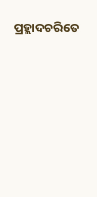ପ୍ରହ୍ଲାଦଚରିତେ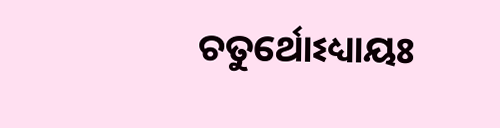ଚତୁର୍ଥୋଽଧ୍ୟାୟଃ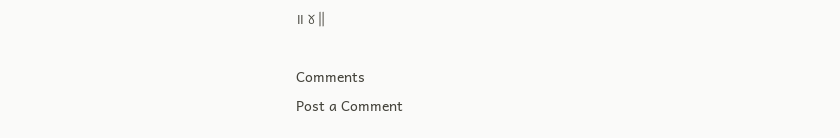॥ ୪॥

Comments
Post a Comment